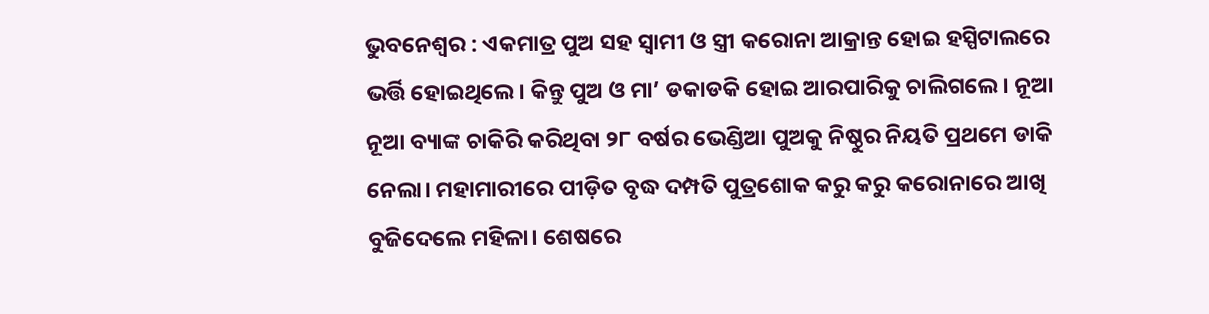ଭୁବନେଶ୍ବର : ଏକମାତ୍ର ପୁଅ ସହ ସ୍ବାମୀ ଓ ସ୍ତ୍ରୀ କରୋନା ଆକ୍ରାନ୍ତ ହୋଇ ହସ୍ପିଟାଲରେ ଭର୍ତ୍ତି ହୋଇଥିଲେ। କିନ୍ତୁ ପୁଅ ଓ ମା’ ଡକାଡକି ହୋଇ ଆରପାରିକୁ ଚାଲିଗଲେ। ନୂଆ ନୂଆ ବ୍ୟାଙ୍କ ଚାକିରି କରିଥିବା ୨୮ ବର୍ଷର ଭେଣ୍ଡିଆ ପୁଅକୁ ନିଷ୍ଠୁର ନିୟତି ପ୍ରଥମେ ଡାକି ନେଲା। ମହାମାରୀରେ ପୀଡ଼ିତ ବୃଦ୍ଧ ଦମ୍ପତି ପୁତ୍ରଶୋକ କରୁ କରୁ କରୋନାରେ ଆଖି ବୁଜିଦେଲେ ମହିଳା। ଶେଷରେ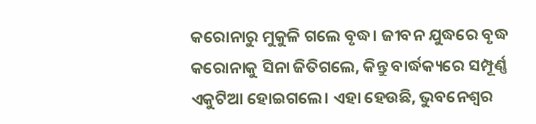କରୋନାରୁ ମୁକୁଳି ଗଲେ ବୃଦ୍ଧ। ଜୀବନ ଯୁଦ୍ଧରେ ବୃଦ୍ଧ କରୋନାକୁ ସିନା ଜିତିଗଲେ, କିନ୍ତୁ ବାର୍ଦ୍ଧକ୍ୟରେ ସମ୍ପୂର୍ଣ୍ଣ ଏକୁଟିଆ ହୋଇଗଲେ। ଏହା ହେଉଛି, ଭୁବନେଶ୍ବର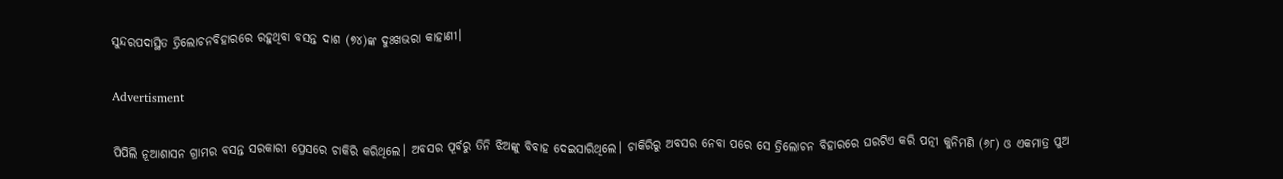ସୁନ୍ଦରପଦାସ୍ଥିତ ତ୍ରିଲୋଚନବିହାରରେ ରହୁଥିବା ବସନ୍ତ ଦାଶ (୭୪)ଙ୍କ ଦୁଃଖଭରା କାହାଣୀ।

Advertisment

ପିପିଲି ନୂଆଶାସନ ଗ୍ରାମର ବସନ୍ତ ସରକାରୀ ପ୍ରେସରେ ଚାକିରି କରିଥିଲେ। ଅବସର ପୂର୍ବରୁ ତିନି ଝିଅଙ୍କୁ ବିବାହ ଦେଇସାରିଥିଲେ। ଚାକିରିରୁ ଅବସର ନେବା ପରେ ସେ ତ୍ରିଲୋଚନ ବିହାରରେ ଘରଟିଏ କରି ପତ୍ନୀ କୁନିମଣି (୬୮) ଓ ଏକମାତ୍ର ପୁଅ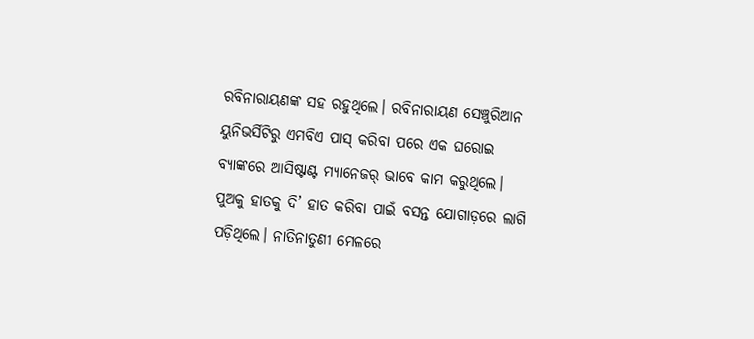ରବିନାରାୟଣଙ୍କ ସହ ରହୁଥିଲେ। ରବିନାରାୟଣ ସେଞ୍ଚୁରିଆନ ୟୁନିଭର୍ସିଟିରୁ ଏମବିଏ ପାସ୍‌ କରିବା ପରେ ଏକ ଘରୋଇ ବ୍ୟାଙ୍କରେ ଆସିଷ୍ଟାଣ୍ଟ ମ୍ୟାନେଜର୍‌ ଭାବେ କାମ କରୁଥିଲେ। ପୁଅକୁ ହାତକୁ ଦି’ ହାତ କରିବା ପାଇଁ ବସନ୍ତ ଯୋଗାଡ଼ରେ ଲାଗି ପଡ଼ିଥିଲେ। ନାତିନାତୁଣୀ ମେଳରେ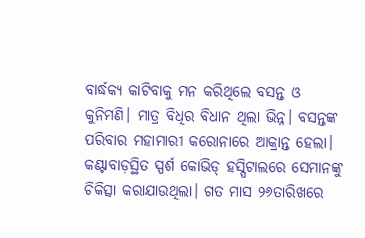ବାର୍ଦ୍ଧକ୍ୟ କାଟିବାକୁ ମନ କରିଥିଲେ ବସନ୍ତ ଓ କୁନିମଣି। ମାତ୍ର ବିଧିର ବିଧାନ ଥିଲା ଭିନ୍ନ। ବସନ୍ତଙ୍କ ପରିବାର ମହାମାରୀ କରୋନାରେ ଆକ୍ରାନ୍ତ ହେଲା। କଣ୍ଟାବାଡ଼ସ୍ଥିତ ସ୍ପର୍ଶ କୋଭିଡ୍‌ ହସ୍ପିଟାଲରେ ସେମାନଙ୍କୁ ଚିକିତ୍ସା କରାଯାଉଥିଲା। ଗତ ମାସ ୨୬ତାରିଖରେ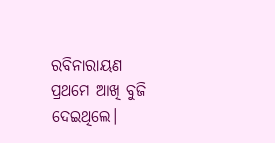ରବିନାରାୟଣ ପ୍ରଥମେ ଆଖି ବୁଜି ଦେଇଥିଲେ।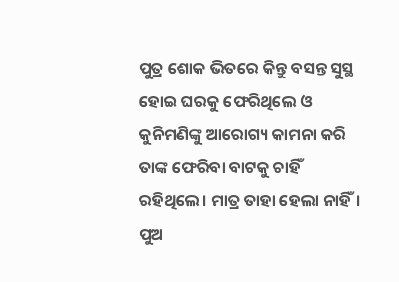ପୁତ୍ର ଶୋକ ଭିତରେ କିନ୍ତୁ ବସନ୍ତ ସୁସ୍ଥ ହୋଇ ଘରକୁ ଫେରିଥିଲେ ଓ କୁନିମଣିଙ୍କୁ ଆରୋଗ୍ୟ କାମନା କରି ତାଙ୍କ ଫେରିବା ବାଟକୁ ଚାହିଁ ରହିଥିଲେ। ମାତ୍ର ତାହା ହେଲା ନାହିଁ। ପୁଅ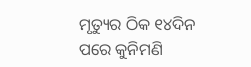ମୃତ୍ୟୁର ଠିକ ୧୪ଦିନ ପରେ କୁନିମଣି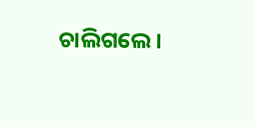ଚାଲିଗଲେ।